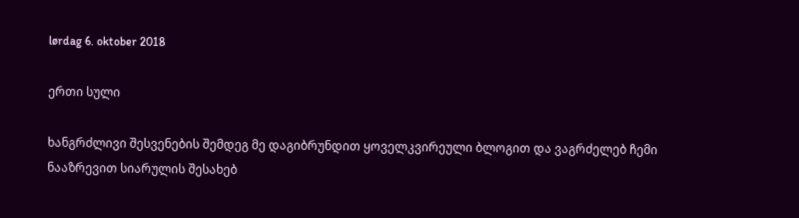lørdag 6. oktober 2018

ერთი სული

ხანგრძლივი შესვენების შემდეგ მე დაგიბრუნდით ყოველკვირეული ბლოგით და ვაგრძელებ ჩემი ნააზრევით სიარულის შესახებ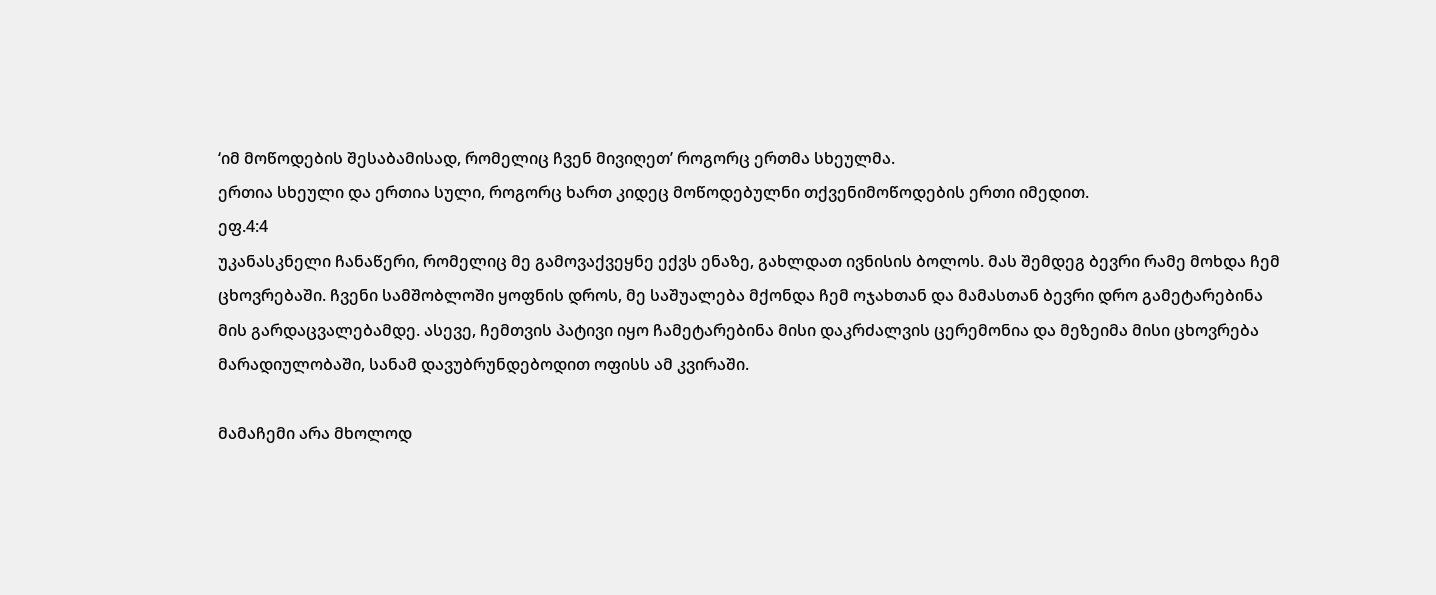‘იმ მოწოდების შესაბამისად, რომელიც ჩვენ მივიღეთ’ როგორც ერთმა სხეულმა.
ერთია სხეული და ერთია სული, როგორც ხართ კიდეც მოწოდებულნი თქვენიმოწოდების ერთი იმედით.
ეფ.4:4
უკანასკნელი ჩანაწერი, რომელიც მე გამოვაქვეყნე ექვს ენაზე, გახლდათ ივნისის ბოლოს. მას შემდეგ ბევრი რამე მოხდა ჩემ ცხოვრებაში. ჩვენი სამშობლოში ყოფნის დროს, მე საშუალება მქონდა ჩემ ოჯახთან და მამასთან ბევრი დრო გამეტარებინა მის გარდაცვალებამდე. ასევე, ჩემთვის პატივი იყო ჩამეტარებინა მისი დაკრძალვის ცერემონია და მეზეიმა მისი ცხოვრება მარადიულობაში, სანამ დავუბრუნდებოდით ოფისს ამ კვირაში.

მამაჩემი არა მხოლოდ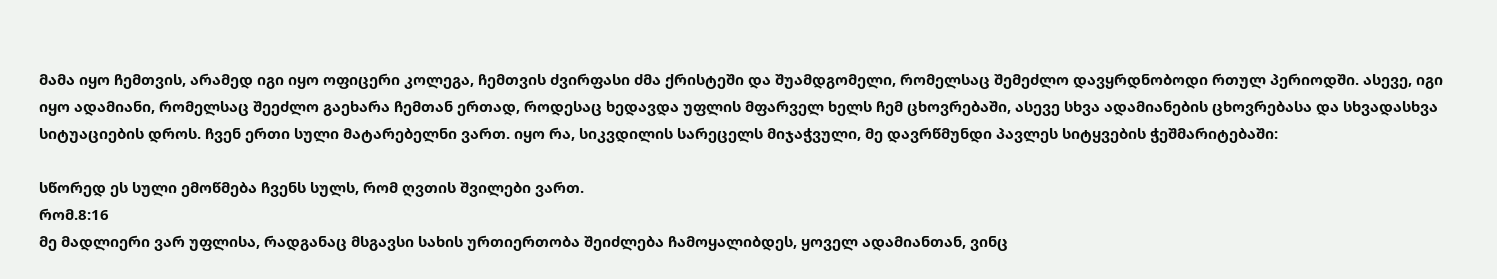მამა იყო ჩემთვის, არამედ იგი იყო ოფიცერი კოლეგა, ჩემთვის ძვირფასი ძმა ქრისტეში და შუამდგომელი, რომელსაც შემეძლო დავყრდნობოდი რთულ პერიოდში. ასევე, იგი იყო ადამიანი, რომელსაც შეეძლო გაეხარა ჩემთან ერთად, როდესაც ხედავდა უფლის მფარველ ხელს ჩემ ცხოვრებაში, ასევე სხვა ადამიანების ცხოვრებასა და სხვადასხვა სიტუაციების დროს. ჩვენ ერთი სული მატარებელნი ვართ. იყო რა, სიკვდილის სარეცელს მიჯაჭვული, მე დავრწმუნდი პავლეს სიტყვების ჭეშმარიტებაში:

სწორედ ეს სული ემოწმება ჩვენს სულს, რომ ღვთის შვილები ვართ.
რომ.8:16
მე მადლიერი ვარ უფლისა, რადგანაც მსგავსი სახის ურთიერთობა შეიძლება ჩამოყალიბდეს, ყოველ ადამიანთან, ვინც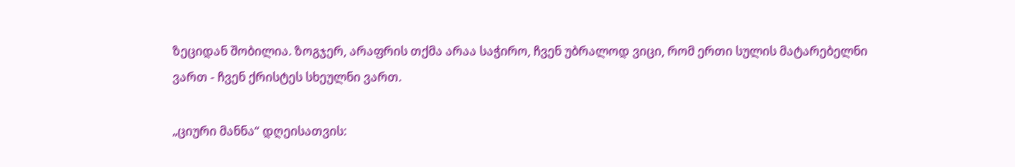ზეციდან შობილია. ზოგჯერ, არაფრის თქმა არაა საჭირო, ჩვენ უბრალოდ ვიცი, რომ ერთი სულის მატარებელნი ვართ - ჩვენ ქრისტეს სხეულნი ვართ.

„ციური მანნა“ დღეისათვის: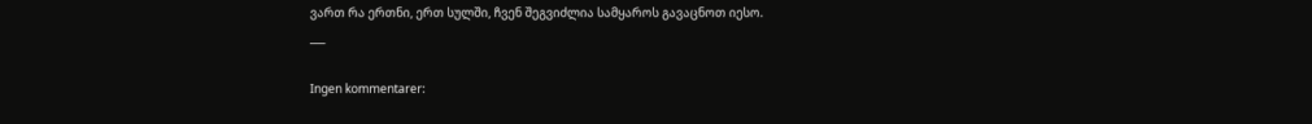ვართ რა ერთნი, ერთ სულში, ჩვენ შეგვიძლია სამყაროს გავაცნოთ იესო.
___

Ingen kommentarer: